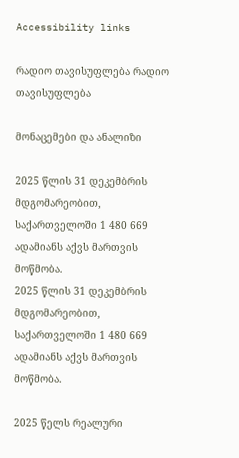Accessibility links

რადიო თავისუფლება რადიო თავისუფლება

მონაცემები და ანალიზი

2025 წლის 31 დეკემბრის მდგომარეობით, საქართველოში 1 480 669 ადამიანს აქვს მართვის მოწმობა.
2025 წლის 31 დეკემბრის მდგომარეობით, საქართველოში 1 480 669 ადამიანს აქვს მართვის მოწმობა.

2025 წელს რეალური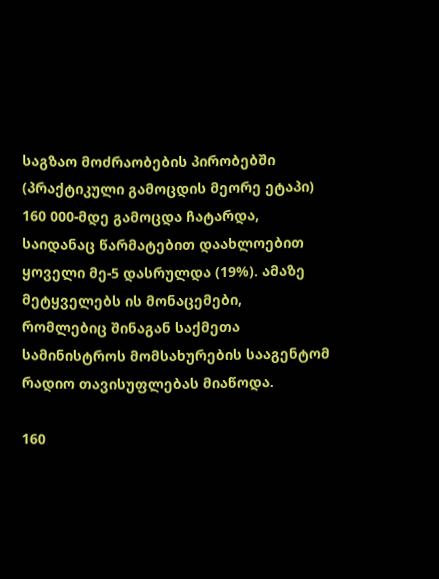საგზაო მოძრაობების პირობებში (პრაქტიკული გამოცდის მეორე ეტაპი) 160 000-მდე გამოცდა ჩატარდა, საიდანაც წარმატებით დაახლოებით ყოველი მე-5 დასრულდა (19%). ამაზე მეტყველებს ის მონაცემები, რომლებიც შინაგან საქმეთა სამინისტროს მომსახურების სააგენტომ რადიო თავისუფლებას მიაწოდა.

160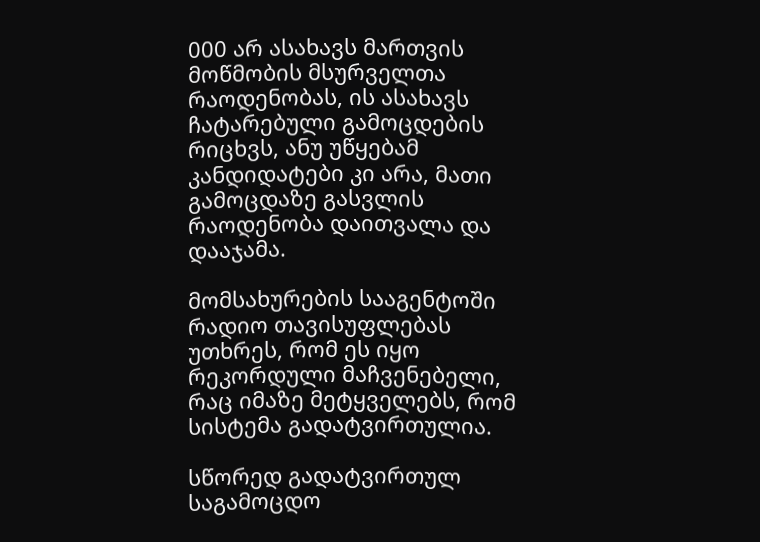000 არ ასახავს მართვის მოწმობის მსურველთა რაოდენობას, ის ასახავს ჩატარებული გამოცდების რიცხვს, ანუ უწყებამ კანდიდატები კი არა, მათი გამოცდაზე გასვლის რაოდენობა დაითვალა და დააჯამა.

მომსახურების სააგენტოში რადიო თავისუფლებას უთხრეს, რომ ეს იყო რეკორდული მაჩვენებელი, რაც იმაზე მეტყველებს, რომ სისტემა გადატვირთულია.

სწორედ გადატვირთულ საგამოცდო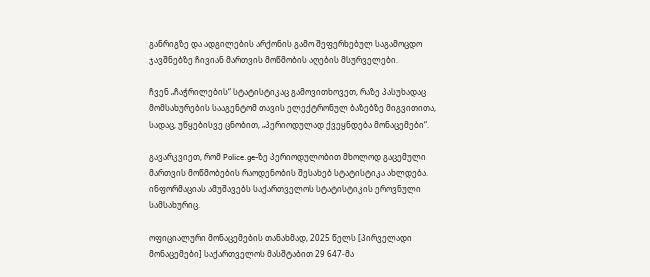განრიგზე და ადგილების არქონის გამო შეფერხებულ საგამოცდო ჯავშნებზე ჩივიან მართვის მოწმობის აღების მსურველები.

ჩვენ „ჩაჭრილების“ სტატისტიკაც გამოვითხოვეთ, რაზე პასუხადაც მომსახურების სააგენტომ თავის ელექტრონულ ბაზებზე მიგვითითა, სადაც, უწყებისვე ცნობით, „პერიოდულად ქვეყნდება მონაცემები“.

გავარკვიეთ, რომ Police.ge-ზე პერიოდულობით მხოლოდ გაცემული მართვის მოწმობების რაოდენობის შესახებ სტატისტიკა ახლდება. ინფორმაციას ამუშავებს საქართველოს სტატისტიკის ეროვნული სამსახურიც.

ოფიციალური მონაცემების თანახმად, 2025 წელს [პირველადი მონაცემები] საქართველოს მასშტაბით 29 647-მა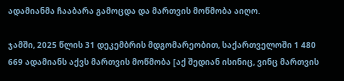ადამიანმა ჩააბარა გამოცდა და მართვის მოწმობა აიღო.

ჯამში, 2025 წლის 31 დეკემბრის მდგომარეობით, საქართველოში 1 480 669 ადამიანს აქვს მართვის მოწმობა [აქ შედიან ისინიც, ვინც მართვის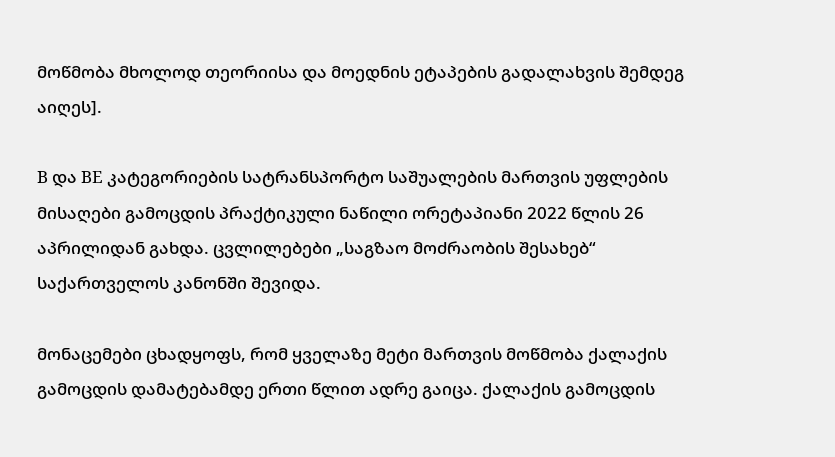მოწმობა მხოლოდ თეორიისა და მოედნის ეტაპების გადალახვის შემდეგ აიღეს].

B და BE კატეგორიების სატრანსპორტო საშუალების მართვის უფლების მისაღები გამოცდის პრაქტიკული ნაწილი ორეტაპიანი 2022 წლის 26 აპრილიდან გახდა. ცვლილებები „საგზაო მოძრაობის შესახებ“ საქართველოს კანონში შევიდა.

მონაცემები ცხადყოფს, რომ ყველაზე მეტი მართვის მოწმობა ქალაქის გამოცდის დამატებამდე ერთი წლით ადრე გაიცა. ქალაქის გამოცდის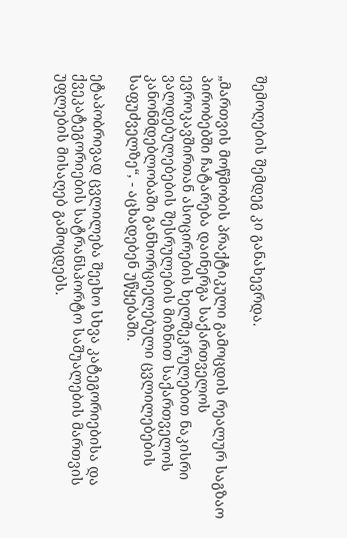შემოღების შემდეგ კი განახევრდა.

„მართვის მოწმობის პრაქტიკული გამოცდის რეალურ საგზაო პირობებში ჩატარება დაინერგა საქართველოს ევროკავშირთან ასოცირების ხელშეკრულებით ნაკისრი ვალდებულებების შესრულების მიზნით საქართველოს კანონმდებლობაში განხორციელებული ცვლილებების საფუძველზე“, - აცხადებენ უწყებაში.

ეტაპობრივად ცვლილება შეეხო სხვა კატეგორიებისა და ქვეკატეგორიების სატრანსპორტო საშუალების მართვის უფლების მისაღებ გამოცდებს.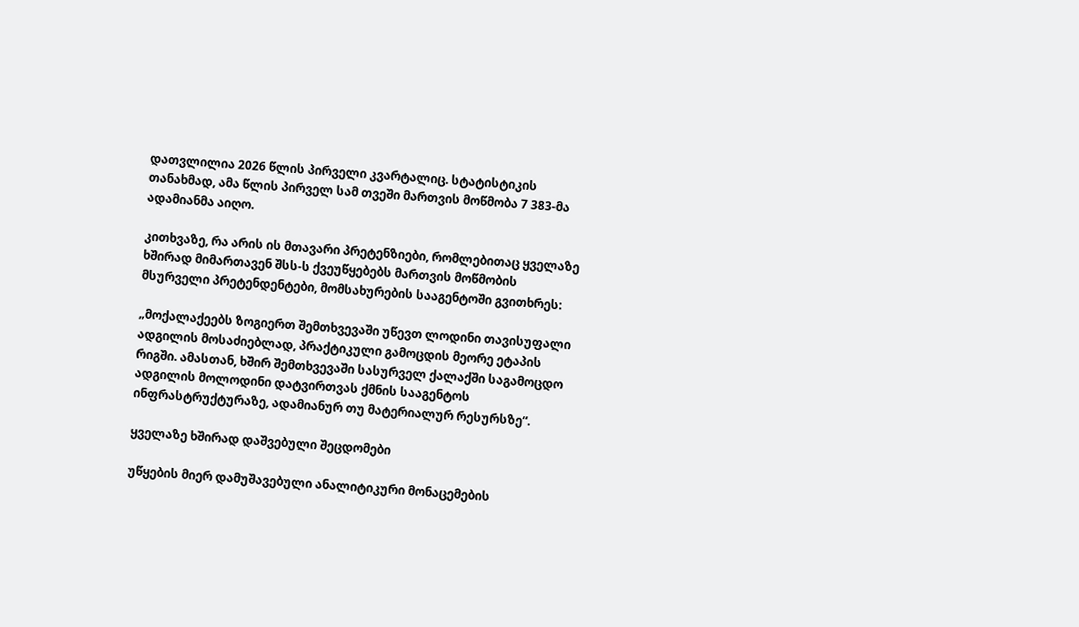დათვლილია 2026 წლის პირველი კვარტალიც. სტატისტიკის თანახმად, ამა წლის პირველ სამ თვეში მართვის მოწმობა 7 383-მა ადამიანმა აიღო.

კითხვაზე, რა არის ის მთავარი პრეტენზიები, რომლებითაც ყველაზე ხშირად მიმართავენ შსს-ს ქვეუწყებებს მართვის მოწმობის მსურველი პრეტენდენტები, მომსახურების სააგენტოში გვითხრეს:

„მოქალაქეებს ზოგიერთ შემთხვევაში უწევთ ლოდინი თავისუფალი ადგილის მოსაძიებლად, პრაქტიკული გამოცდის მეორე ეტაპის რიგში. ამასთან, ხშირ შემთხვევაში სასურველ ქალაქში საგამოცდო ადგილის მოლოდინი დატვირთვას ქმნის სააგენტოს ინფრასტრუქტურაზე, ადამიანურ თუ მატერიალურ რესურსზე“.

ყველაზე ხშირად დაშვებული შეცდომები

უწყების მიერ დამუშავებული ანალიტიკური მონაცემების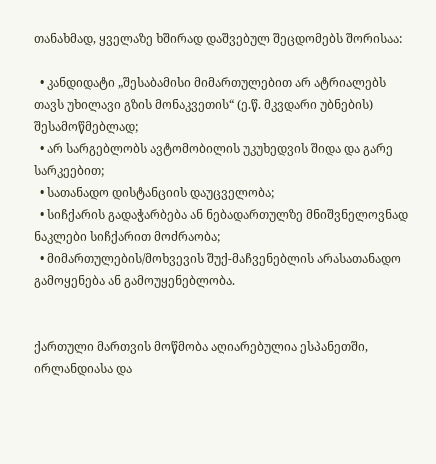თანახმად, ყველაზე ხშირად დაშვებულ შეცდომებს შორისაა:

  • კანდიდატი „შესაბამისი მიმართულებით არ ატრიალებს თავს უხილავი გზის მონაკვეთის“ (ე.წ. მკვდარი უბნების) შესამოწმებლად;
  • არ სარგებლობს ავტომობილის უკუხედვის შიდა და გარე სარკეებით;
  • სათანადო დისტანციის დაუცველობა;
  • სიჩქარის გადაჭარბება ან ნებადართულზე მნიშვნელოვნად ნაკლები სიჩქარით მოძრაობა;
  • მიმართულების/მოხვევის შუქ-მაჩვენებლის არასათანადო გამოყენება ან გამოუყენებლობა.


ქართული მართვის მოწმობა აღიარებულია ესპანეთში, ირლანდიასა და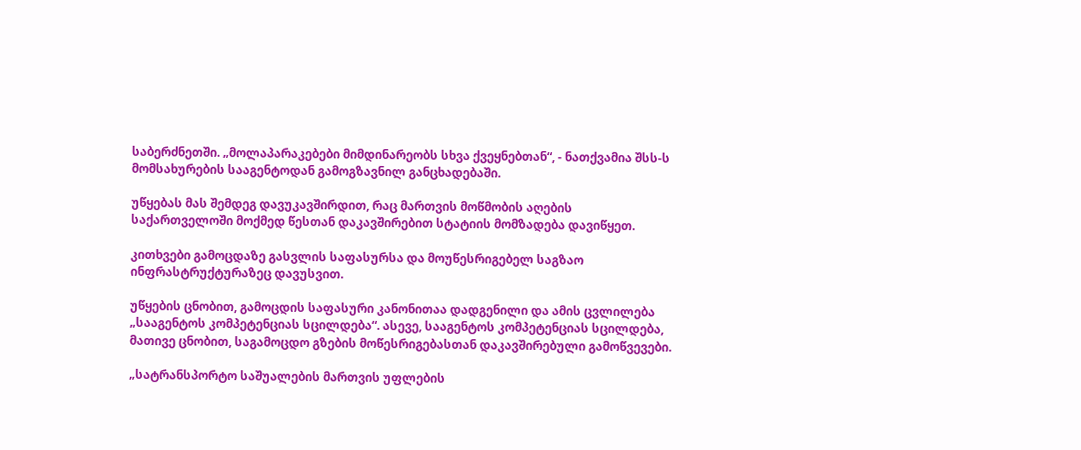საბერძნეთში. „მოლაპარაკებები მიმდინარეობს სხვა ქვეყნებთან“, - ნათქვამია შსს-ს მომსახურების სააგენტოდან გამოგზავნილ განცხადებაში.

უწყებას მას შემდეგ დავუკავშირდით, რაც მართვის მოწმობის აღების საქართველოში მოქმედ წესთან დაკავშირებით სტატიის მომზადება დავიწყეთ.

კითხვები გამოცდაზე გასვლის საფასურსა და მოუწესრიგებელ საგზაო ინფრასტრუქტურაზეც დავუსვით.

უწყების ცნობით, გამოცდის საფასური კანონითაა დადგენილი და ამის ცვლილება „სააგენტოს კომპეტენციას სცილდება“. ასევე, სააგენტოს კომპეტენციას სცილდება, მათივე ცნობით, საგამოცდო გზების მოწესრიგებასთან დაკავშირებული გამოწვევები.

„სატრანსპორტო საშუალების მართვის უფლების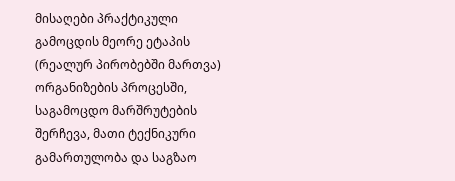მისაღები პრაქტიკული გამოცდის მეორე ეტაპის (რეალურ პირობებში მართვა) ორგანიზების პროცესში, საგამოცდო მარშრუტების შერჩევა, მათი ტექნიკური გამართულობა და საგზაო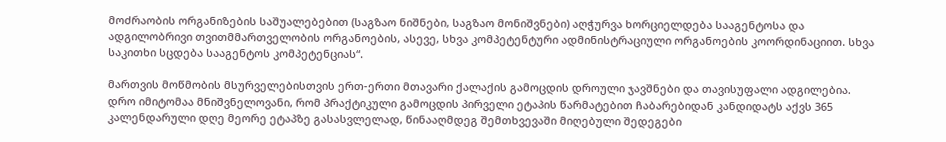მოძრაობის ორგანიზების საშუალებებით (საგზაო ნიშნები, საგზაო მონიშვნები) აღჭურვა ხორციელდება სააგენტოსა და ადგილობრივი თვითმმართველობის ორგანოების, ასევე, სხვა კომპეტენტური ადმინისტრაციული ორგანოების კოორდინაციით. სხვა საკითხი სცდება სააგენტოს კომპეტენციას“.

მართვის მოწმობის მსურველებისთვის ერთ-ერთი მთავარი ქალაქის გამოცდის დროული ჯავშნები და თავისუფალი ადგილებია. დრო იმიტომაა მნიშვნელოვანი, რომ პრაქტიკული გამოცდის პირველი ეტაპის წარმატებით ჩაბარებიდან კანდიდატს აქვს 365 კალენდარული დღე მეორე ეტაპზე გასასვლელად, წინააღმდეგ შემთხვევაში მიღებული შედეგები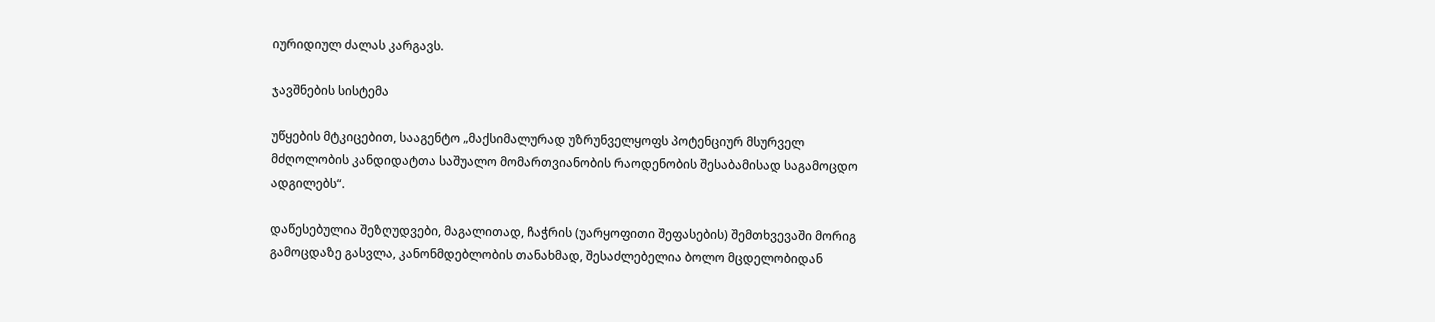იურიდიულ ძალას კარგავს.

ჯავშნების სისტემა

უწყების მტკიცებით, სააგენტო „მაქსიმალურად უზრუნველყოფს პოტენციურ მსურველ მძღოლობის კანდიდატთა საშუალო მომართვიანობის რაოდენობის შესაბამისად საგამოცდო ადგილებს“.

დაწესებულია შეზღუდვები, მაგალითად, ჩაჭრის (უარყოფითი შეფასების) შემთხვევაში მორიგ გამოცდაზე გასვლა, კანონმდებლობის თანახმად, შესაძლებელია ბოლო მცდელობიდან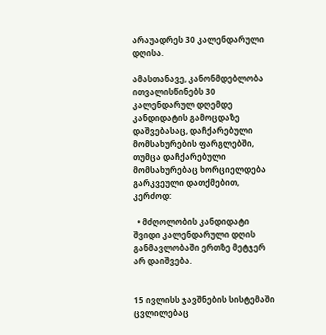არაუადრეს 30 კალენდარული დღისა.

ამასთანავე, კანონმდებლობა ითვალისწინებს 30 კალენდარულ დღემდე კანდიდატის გამოცდაზე დაშვებასაც, დაჩქარებული მომსახურების ფარგლებში, თუმცა დაჩქარებული მომსახურებაც ხორციელდება გარკვეული დათქმებით, კერძოდ:

  • მძღოლობის კანდიდატი შვიდი კალენდარული დღის განმავლობაში ერთზე მეტჯერ არ დაიშვება.


15 ივლისს ჯავშნების სისტემაში ცვლილებაც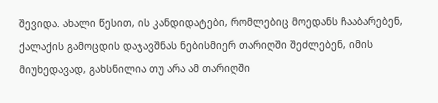შევიდა. ახალი წესით, ის კანდიდატები, რომლებიც მოედანს ჩააბარებენ, ქალაქის გამოცდის დაჯავშნას ნებისმიერ თარიღში შეძლებენ, იმის მიუხედავად, გახსნილია თუ არა ამ თარიღში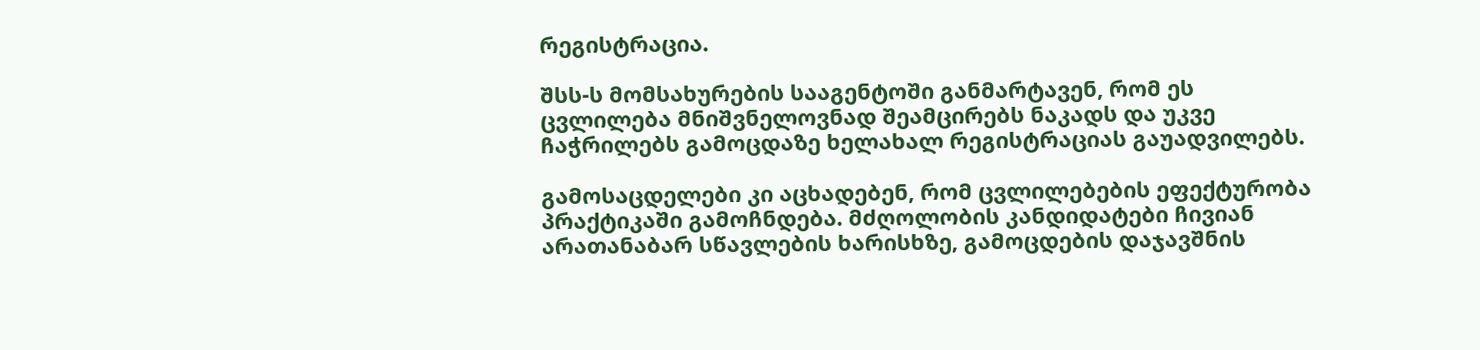რეგისტრაცია.

შსს-ს მომსახურების სააგენტოში განმარტავენ, რომ ეს ცვლილება მნიშვნელოვნად შეამცირებს ნაკადს და უკვე ჩაჭრილებს გამოცდაზე ხელახალ რეგისტრაციას გაუადვილებს.

გამოსაცდელები კი აცხადებენ, რომ ცვლილებების ეფექტურობა პრაქტიკაში გამოჩნდება. მძღოლობის კანდიდატები ჩივიან არათანაბარ სწავლების ხარისხზე, გამოცდების დაჯავშნის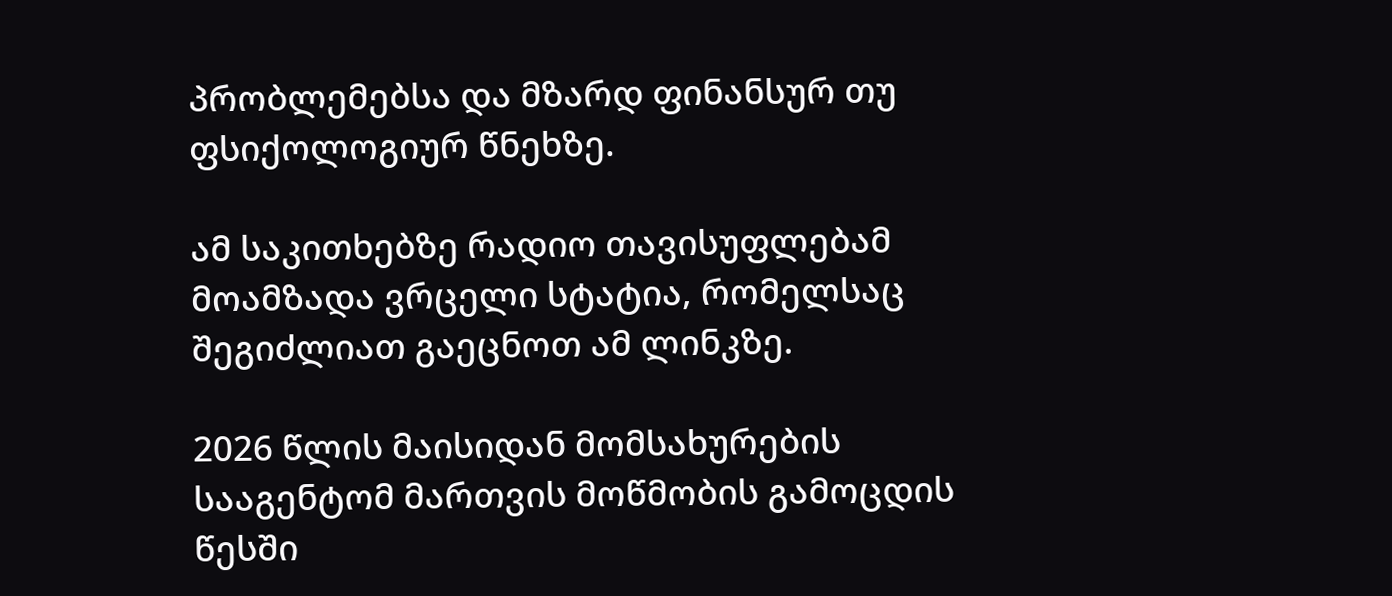პრობლემებსა და მზარდ ფინანსურ თუ ფსიქოლოგიურ წნეხზე.

ამ საკითხებზე რადიო თავისუფლებამ მოამზადა ვრცელი სტატია, რომელსაც შეგიძლიათ გაეცნოთ ამ ლინკზე.

2026 წლის მაისიდან მომსახურების სააგენტომ მართვის მოწმობის გამოცდის წესში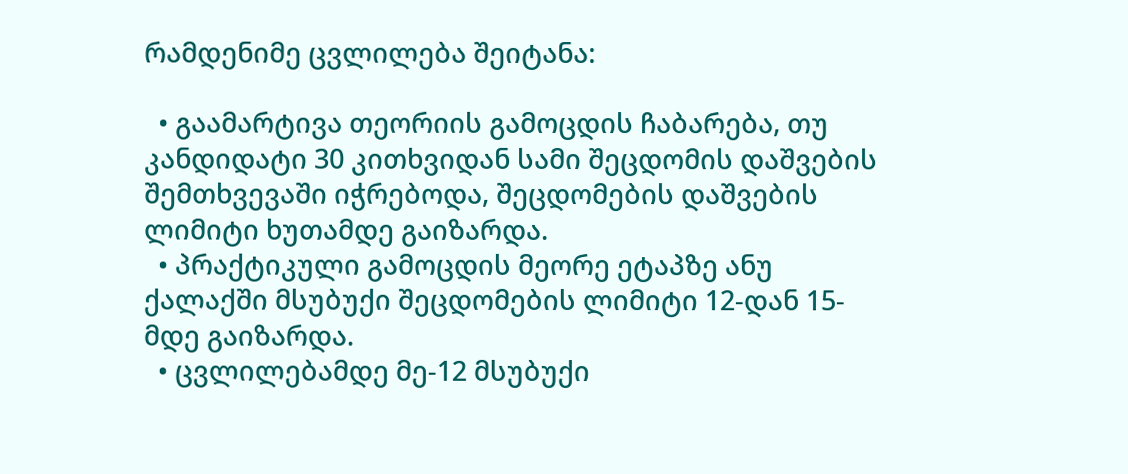რამდენიმე ცვლილება შეიტანა:

  • გაამარტივა თეორიის გამოცდის ჩაბარება, თუ კანდიდატი 30 კითხვიდან სამი შეცდომის დაშვების შემთხვევაში იჭრებოდა, შეცდომების დაშვების ლიმიტი ხუთამდე გაიზარდა.
  • პრაქტიკული გამოცდის მეორე ეტაპზე ანუ ქალაქში მსუბუქი შეცდომების ლიმიტი 12-დან 15-მდე გაიზარდა.
  • ცვლილებამდე მე-12 მსუბუქი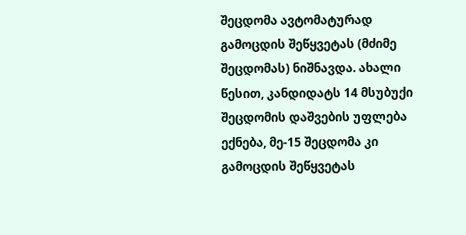შეცდომა ავტომატურად გამოცდის შეწყვეტას (მძიმე შეცდომას) ნიშნავდა. ახალი წესით, კანდიდატს 14 მსუბუქი შეცდომის დაშვების უფლება ექნება, მე-15 შეცდომა კი გამოცდის შეწყვეტას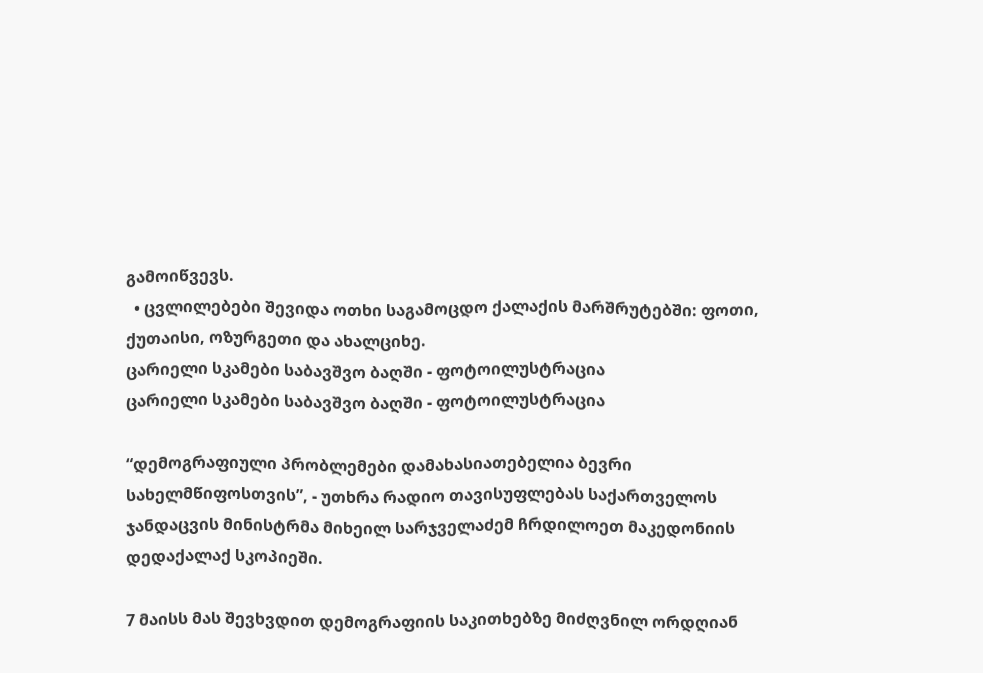გამოიწვევს.
  • ცვლილებები შევიდა ოთხი საგამოცდო ქალაქის მარშრუტებში: ფოთი, ქუთაისი, ოზურგეთი და ახალციხე.
ცარიელი სკამები საბავშვო ბაღში - ფოტოილუსტრაცია
ცარიელი სკამები საბავშვო ბაღში - ფოტოილუსტრაცია

“დემოგრაფიული პრობლემები დამახასიათებელია ბევრი სახელმწიფოსთვის”, - უთხრა რადიო თავისუფლებას საქართველოს ჯანდაცვის მინისტრმა მიხეილ სარჯველაძემ ჩრდილოეთ მაკედონიის დედაქალაქ სკოპიეში.

7 მაისს მას შევხვდით დემოგრაფიის საკითხებზე მიძღვნილ ორდღიან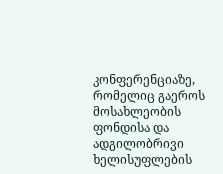კონფერენციაზე, რომელიც გაეროს მოსახლეობის ფონდისა და ადგილობრივი ხელისუფლების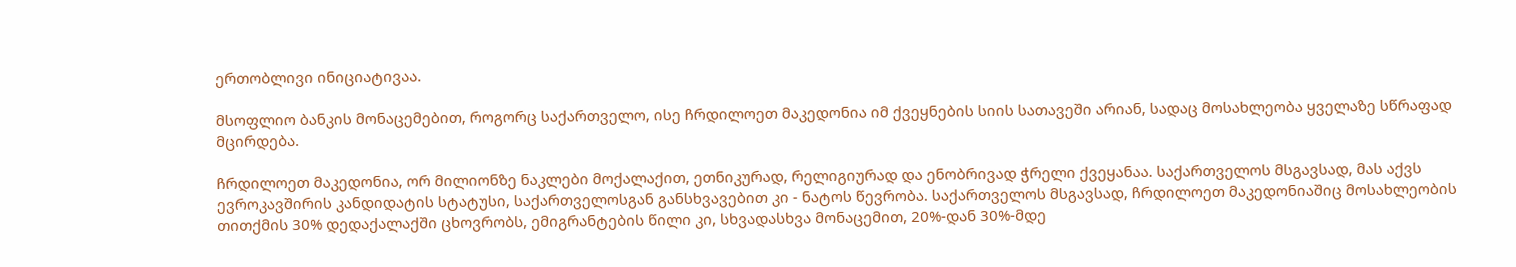ერთობლივი ინიციატივაა.

მსოფლიო ბანკის მონაცემებით, როგორც საქართველო, ისე ჩრდილოეთ მაკედონია იმ ქვეყნების სიის სათავეში არიან, სადაც მოსახლეობა ყველაზე სწრაფად მცირდება.

ჩრდილოეთ მაკედონია, ორ მილიონზე ნაკლები მოქალაქით, ეთნიკურად, რელიგიურად და ენობრივად ჭრელი ქვეყანაა. საქართველოს მსგავსად, მას აქვს ევროკავშირის კანდიდატის სტატუსი, საქართველოსგან განსხვავებით კი - ნატოს წევრობა. საქართველოს მსგავსად, ჩრდილოეთ მაკედონიაშიც მოსახლეობის თითქმის 30% დედაქალაქში ცხოვრობს, ემიგრანტების წილი კი, სხვადასხვა მონაცემით, 20%-დან 30%-მდე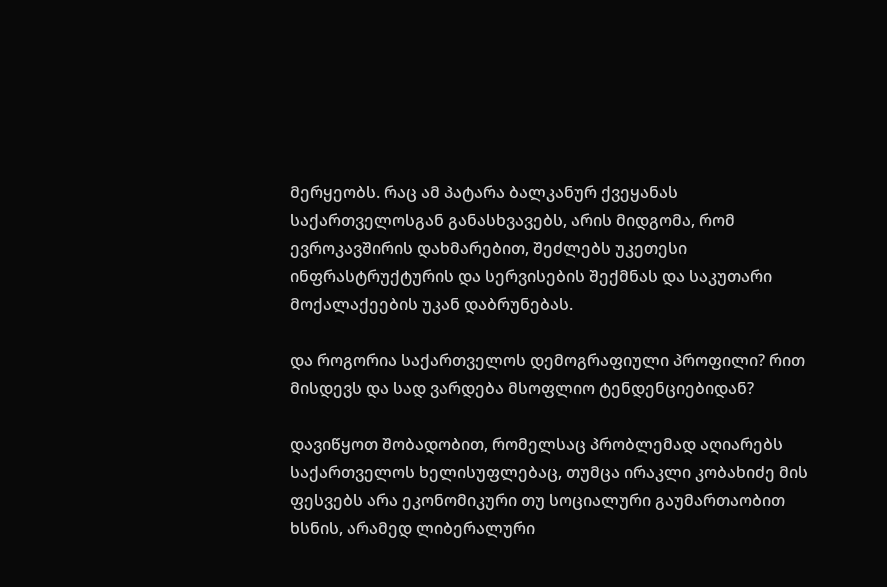მერყეობს. რაც ამ პატარა ბალკანურ ქვეყანას საქართველოსგან განასხვავებს, არის მიდგომა, რომ ევროკავშირის დახმარებით, შეძლებს უკეთესი ინფრასტრუქტურის და სერვისების შექმნას და საკუთარი მოქალაქეების უკან დაბრუნებას.

და როგორია საქართველოს დემოგრაფიული პროფილი? რით მისდევს და სად ვარდება მსოფლიო ტენდენციებიდან?

დავიწყოთ შობადობით, რომელსაც პრობლემად აღიარებს საქართველოს ხელისუფლებაც, თუმცა ირაკლი კობახიძე მის ფესვებს არა ეკონომიკური თუ სოციალური გაუმართაობით ხსნის, არამედ ლიბერალური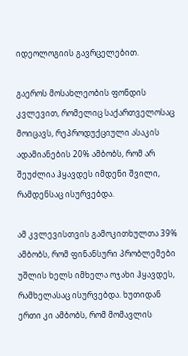იდეოლოგიის გავრცელებით.

გაეროს მოსახლეობის ფონდის კვლევით, რომელიც საქართველოსაც მოიცავს, რეპროდუქციული ასაკის ადამიანების 20% ამბობს, რომ არ შეუძლია ჰყავდეს იმდენი შვილი, რამდენსაც ისურვებდა.

ამ კვლევისთვის გამოკითხულთა 39% ამბობს, რომ ფინანსური პრობლემები უშლის ხელს იმხელა ოჯახი ჰყავდეს, რამხელასაც ისურვებდა. ხუთიდან ერთი კი ამბობს, რომ მომავლის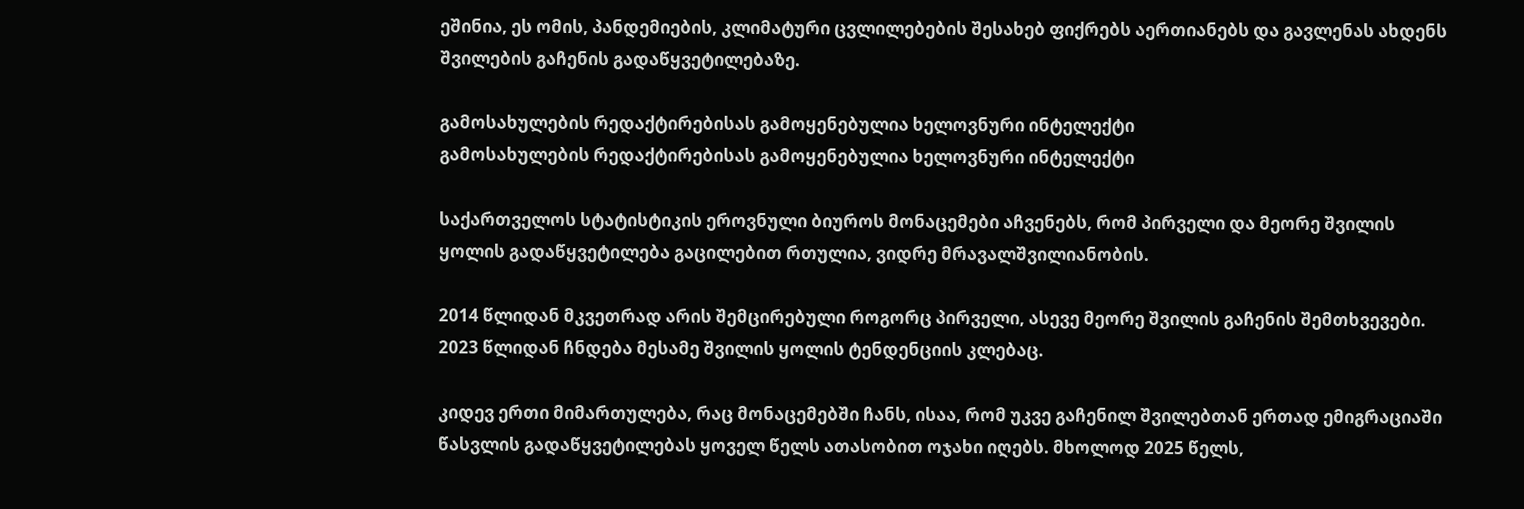ეშინია, ეს ომის, პანდემიების, კლიმატური ცვლილებების შესახებ ფიქრებს აერთიანებს და გავლენას ახდენს შვილების გაჩენის გადაწყვეტილებაზე.

გამოსახულების რედაქტირებისას გამოყენებულია ხელოვნური ინტელექტი
გამოსახულების რედაქტირებისას გამოყენებულია ხელოვნური ინტელექტი

საქართველოს სტატისტიკის ეროვნული ბიუროს მონაცემები აჩვენებს, რომ პირველი და მეორე შვილის ყოლის გადაწყვეტილება გაცილებით რთულია, ვიდრე მრავალშვილიანობის.

2014 წლიდან მკვეთრად არის შემცირებული როგორც პირველი, ასევე მეორე შვილის გაჩენის შემთხვევები. 2023 წლიდან ჩნდება მესამე შვილის ყოლის ტენდენციის კლებაც.

კიდევ ერთი მიმართულება, რაც მონაცემებში ჩანს, ისაა, რომ უკვე გაჩენილ შვილებთან ერთად ემიგრაციაში წასვლის გადაწყვეტილებას ყოველ წელს ათასობით ოჯახი იღებს. მხოლოდ 2025 წელს,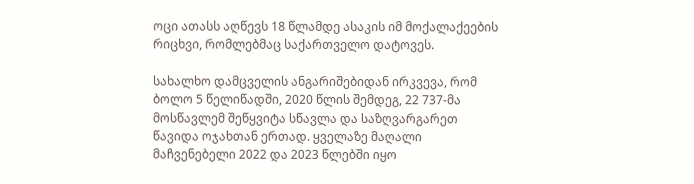ოცი ათასს აღწევს 18 წლამდე ასაკის იმ მოქალაქეების რიცხვი, რომლებმაც საქართველო დატოვეს.

სახალხო დამცველის ანგარიშებიდან ირკვევა, რომ ბოლო 5 წელიწადში, 2020 წლის შემდეგ, 22 737-მა მოსწავლემ შეწყვიტა სწავლა და საზღვარგარეთ წავიდა ოჯახთან ერთად. ყველაზე მაღალი მაჩვენებელი 2022 და 2023 წლებში იყო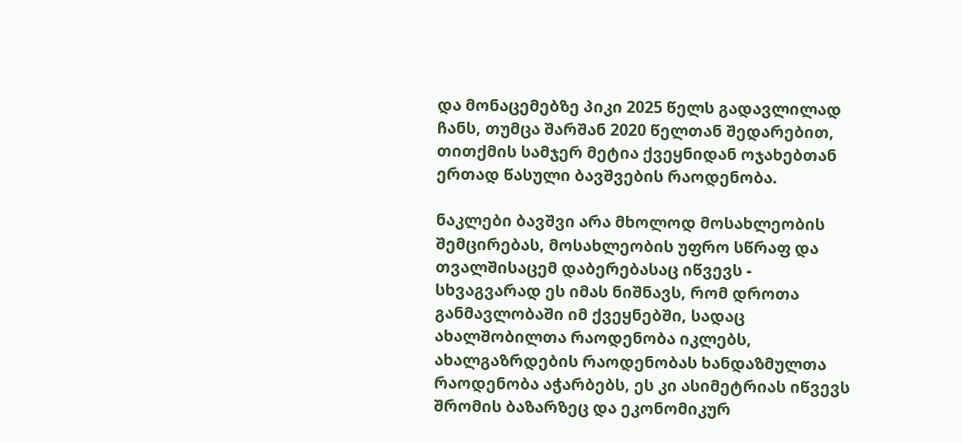და მონაცემებზე პიკი 2025 წელს გადავლილად ჩანს, თუმცა შარშან 2020 წელთან შედარებით, თითქმის სამჯერ მეტია ქვეყნიდან ოჯახებთან ერთად წასული ბავშვების რაოდენობა.

ნაკლები ბავშვი არა მხოლოდ მოსახლეობის შემცირებას, მოსახლეობის უფრო სწრაფ და თვალშისაცემ დაბერებასაც იწვევს - სხვაგვარად ეს იმას ნიშნავს, რომ დროთა განმავლობაში იმ ქვეყნებში, სადაც ახალშობილთა რაოდენობა იკლებს, ახალგაზრდების რაოდენობას ხანდაზმულთა რაოდენობა აჭარბებს, ეს კი ასიმეტრიას იწვევს შრომის ბაზარზეც და ეკონომიკურ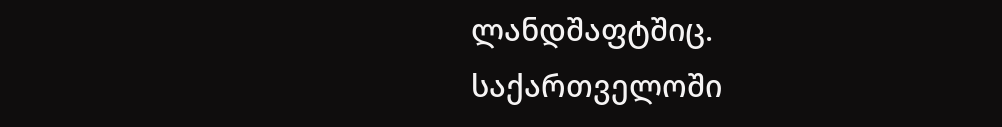ლანდშაფტშიც. საქართველოში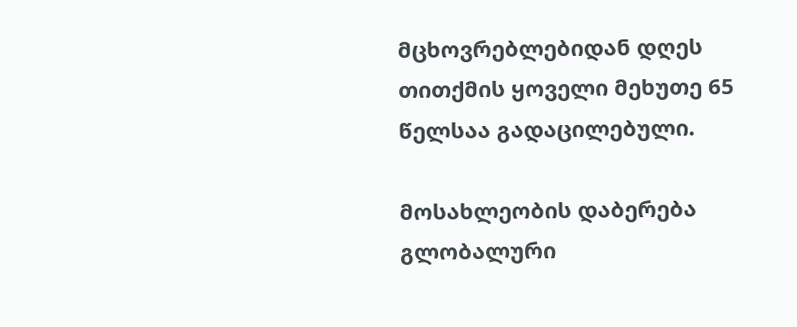მცხოვრებლებიდან დღეს თითქმის ყოველი მეხუთე 65 წელსაა გადაცილებული.

მოსახლეობის დაბერება გლობალური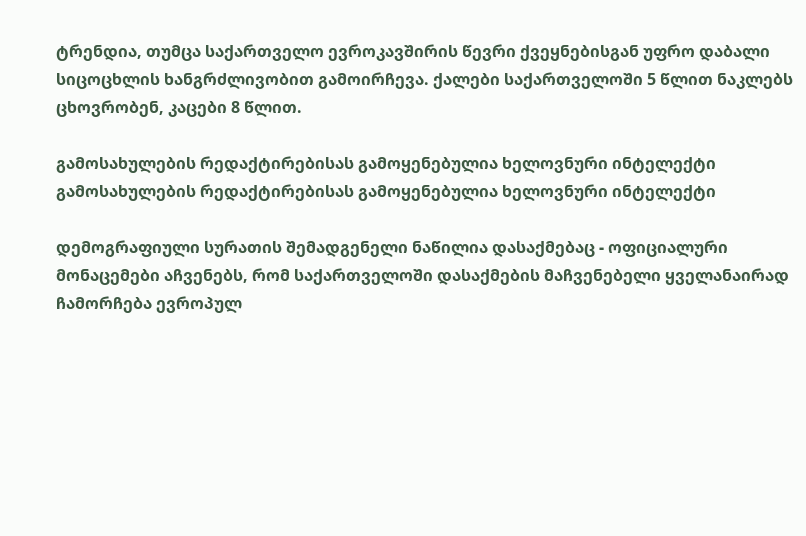ტრენდია, თუმცა საქართველო ევროკავშირის წევრი ქვეყნებისგან უფრო დაბალი სიცოცხლის ხანგრძლივობით გამოირჩევა. ქალები საქართველოში 5 წლით ნაკლებს ცხოვრობენ, კაცები 8 წლით.

გამოსახულების რედაქტირებისას გამოყენებულია ხელოვნური ინტელექტი
გამოსახულების რედაქტირებისას გამოყენებულია ხელოვნური ინტელექტი

დემოგრაფიული სურათის შემადგენელი ნაწილია დასაქმებაც - ოფიციალური მონაცემები აჩვენებს, რომ საქართველოში დასაქმების მაჩვენებელი ყველანაირად ჩამორჩება ევროპულ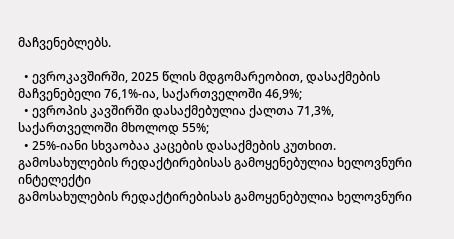მაჩვენებლებს.

  • ევროკავშირში, 2025 წლის მდგომარეობით, დასაქმების მაჩვენებელი 76,1%-ია, საქართველოში 46,9%;
  • ევროპის კავშირში დასაქმებულია ქალთა 71,3%, საქართველოში მხოლოდ 55%;
  • 25%-იანი სხვაობაა კაცების დასაქმების კუთხით.
გამოსახულების რედაქტირებისას გამოყენებულია ხელოვნური ინტელექტი
გამოსახულების რედაქტირებისას გამოყენებულია ხელოვნური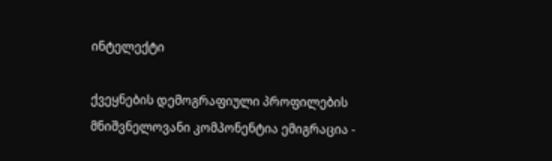ინტელექტი

ქვეყნების დემოგრაფიული პროფილების მნიშვნელოვანი კომპონენტია ემიგრაცია -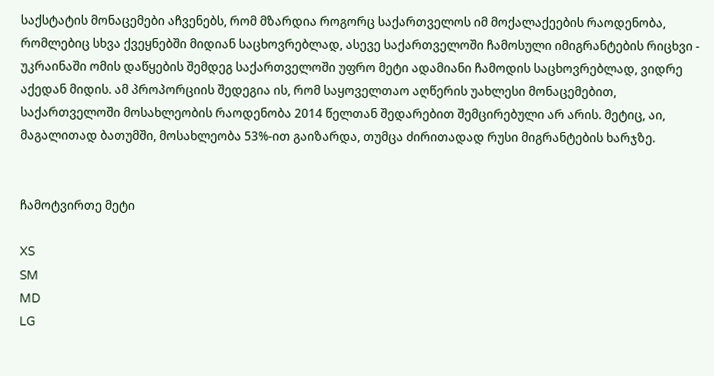საქსტატის მონაცემები აჩვენებს, რომ მზარდია როგორც საქართველოს იმ მოქალაქეების რაოდენობა, რომლებიც სხვა ქვეყნებში მიდიან საცხოვრებლად, ასევე საქართველოში ჩამოსული იმიგრანტების რიცხვი - უკრაინაში ომის დაწყების შემდეგ საქართველოში უფრო მეტი ადამიანი ჩამოდის საცხოვრებლად, ვიდრე აქედან მიდის. ამ პროპორციის შედეგია ის, რომ საყოველთაო აღწერის უახლესი მონაცემებით, საქართველოში მოსახლეობის რაოდენობა 2014 წელთან შედარებით შემცირებული არ არის. მეტიც, აი, მაგალითად ბათუმში, მოსახლეობა 53%-ით გაიზარდა, თუმცა ძირითადად რუსი მიგრანტების ხარჯზე.


ჩამოტვირთე მეტი

XS
SM
MD
LG